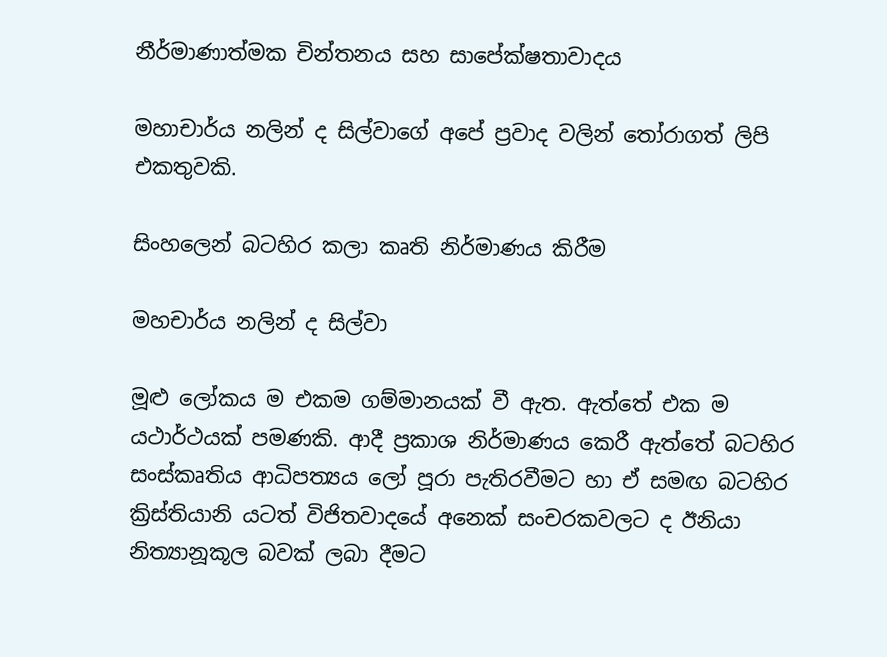නීර්මාණාත්මක චින්තනය සහ සාපේක්ෂතාවාදය

මහාචාර්ය නලින් ද සිල්වාගේ අපේ ප්‍රවාද වලින් තෝරාගත් ලිපි එකතුවකි.

සිංහලෙන් බටහිර කලා කෘති නිර්මාණය කිරීම

මහචාර්ය නලින් ද සිල්වා

මූළු ලෝකය ම එකම ගම්මානයක් වී ඇත. ඇත්තේ එක ම යථාර්ථයක් පමණකි. ආදී ප්‍රකාශ නිර්මාණය කෙරී ඇත්තේ බටහිර සංස්කෘතිය ආධිපත්‍යය ලෝ පූරා පැතිරවීමට හා ඒ සමඟ බටහිර ක්‍රිස්තියානි යටත් විජිතවාදයේ අනෙක් සංචරකවලට ද ඊනියා නිත්‍යානූකූල බවක් ලබා දීමට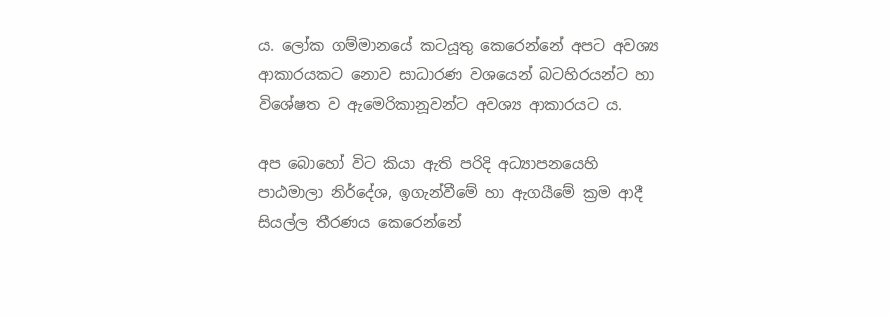ය. ලෝක ගම්මානයේ කටයූතු කෙරෙන්නේ අපට අවශ්‍ය ආකාරයකට නොව සාධාරණ වශයෙන් බටහිරයන්ට හා විශේෂත ව ඇමෙරිකානූවන්ට අවශ්‍ය ආකාරයට ය.

අප බොහෝ විට කියා ඇති පරිදි අධ්‍යාපනයෙහි පාඨමාලා නිර්දේශ, ඉගැන්වීමේ හා ඇගයීමේ ක්‍රම ආදී සියල්ල තීරණය කෙරෙන්නේ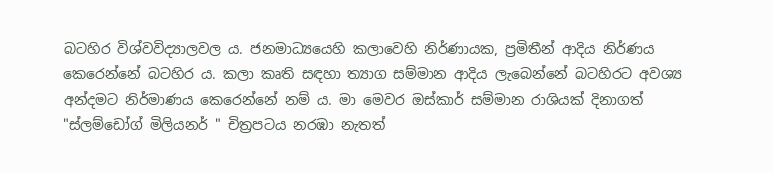බටහිර විශ්වවිද්‍යාලවල ය. ජනමාධ්‍යයෙහි කලාවෙහි නිර්ණායක, ප්‍රමිතීන් ආදිය නිර්ණය කෙරෙන්නේ බටහිර ය. කලා කෘති සඳහා ත්‍යාග සම්මාන ආදිය ලැබෙන්නේ බටහිරට අවශ්‍ය අන්දමට නිර්මාණය කෙරෙන්නේ නම් ය. මා මෙවර ඔස්කාර් සම්මාන රාශියක් දිනාගත් "ස්ලම්ඩෝග් මිලියනර් " චිත්‍රපටය නරඹා නැතත්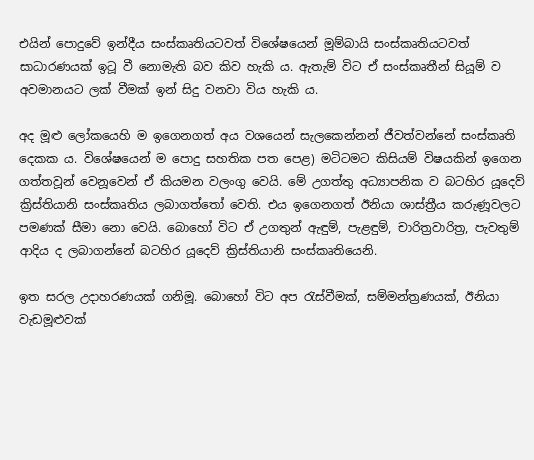එයින් පොදුවේ ඉන්දීය සංස්කෘතියටවත් විශේෂයෙන් මූම්බායි සංස්කෘතියටවත් සාධාරණයක් ඉටූ වී නොමැති බව කිව හැකි ය. ඇතැම් විට ඒ සංස්කෘතීන් සියූම් ව අවමානයට ලක් වීමක් ඉන් සිදු වනවා විය හැකි ය.

අද මූළු ලෝකයෙහි ම ඉගෙනගත් අය වශයෙන් සැලකෙන්නන් ජීවත්වන්නේ සංස්කෘති දෙකක ය. විශේෂයෙන් ම පොදු සහතික පත පෙළ) මටිටමට කිසියම් විෂයකින් ඉගෙන ගත්තවූන් වෙනූවෙන් ඒ කියමන වලංගු වෙයි. මේ උගත්තු අධ්‍යාපනික ව බටහිර යූදෙව් ක්‍රිස්තියානි සංස්කෘතිය ලබාගත්තෝ වෙති. එය ඉගෙනගත් ඊනියා ශාස්ත්‍රීය කරුණූවලට පමණක් සීමා නො වෙයි. බොහෝ විට ඒ උගතුන් ඇඳුම්, පැළඳුම්, චාරිත්‍රවාරිත්‍ර, පැවතුම් ආදිය ද ලබාගන්නේ බටහිර යූදෙව් ක්‍රිස්තියානි සංස්කෘතියෙනි.

ඉත සරල උදාහරණයක් ගනිමූ. බොහෝ විට අප රැස්වීමක්, සම්මන්ත්‍රණයක්, ඊනියා වැඩමූළුවක්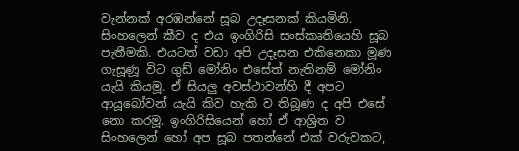වැන්නක් අරඹන්නේ සූබ උදෑසනක් කියමිනි. සිංහලෙන් කීව ද එය ඉංගිරිසි සංස්කෘතියෙහි සූබ පැතීමකි. එයටත් වඩා අපි උදෑසන එකිනෙකා මූණ ගැසූණූ විට ගුඩ් මෝනිං එසේත් නැතිනම් මෝනිං යැයි කියමූ. ඒ සියලු අවස්ථාවන්හි දී අපට ආයූබෝවන් යැයි කිව හැකි ව තිබූණ ද අපි එසේ නො කරමූ. ඉංගිරිසියෙන් හෝ ඒ ආශ්‍රිත ව සිංහලෙන් හෝ අප සූබ පතන්නේ එක් වරුවකට,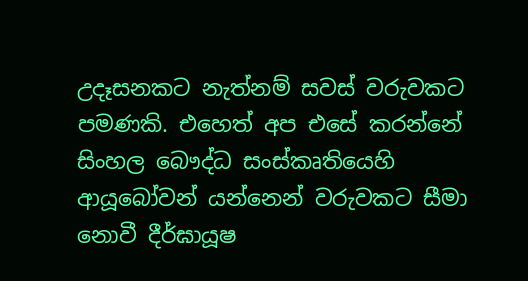උදෑසනකට නැත්නම් සවස් වරුවකට පමණකි. එහෙත් අප එසේ කරන්නේ සිංහල බෞද්ධ සංස්කෘතියෙහි ආයූබෝවන් යන්නෙන් වරුවකට සීමා නොවී දීර්ඝායූෂ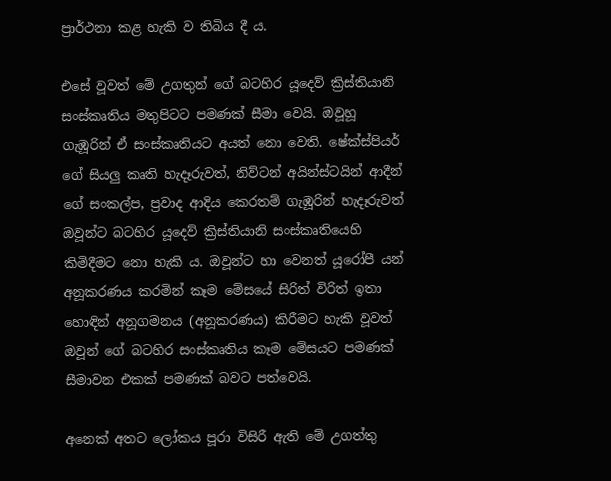ප්‍රාර්ථනා කළ හැකි ව තිබිය දී ය.

එසේ වූවත් මේ උගතුන් ගේ බටහිර යූදෙව් ක්‍රිස්තියානි සංස්කෘතිය මතුපිටට පමණක් සීමා වෙයි. ඔවූහූ ගැඹූරින් ඒ සංස්කෘතියට අයත් නො වෙති. ෂේක්ස්පියර් ගේ සියලු කෘති හැදෑරුවත්, නිව්ටන් අයින්ස්ටයින් ආදීන් ගේ සංකල්ප, ප්‍රවාද ආදිය කෙරතම් ගැඹූරින් හැදෑරුවත් ඔවූන්ට බටහිර යූදෙව් ක්‍රිස්තියානි සංස්කෘතියෙහි කිමිදීමට නො හැකි ය. ඔවූන්ට හා වෙනත් යූරෝපී යන් අනූකරණය කරමින් කෑම මේසයේ සිරිත් විරිත් ඉතා හොඳින් අනූගමනය (අනූකරණය) කිරීමට හැකි වූවත් ඔවූන් ගේ බටහිර සංස්කෘතිය කෑම මේසයට පමණක් සීමාවන එකක් පමණක් බවට පත්වෙයි.

අනෙක් අතට ලෝකය පූරා විසිරී ඇති මේ උගත්තු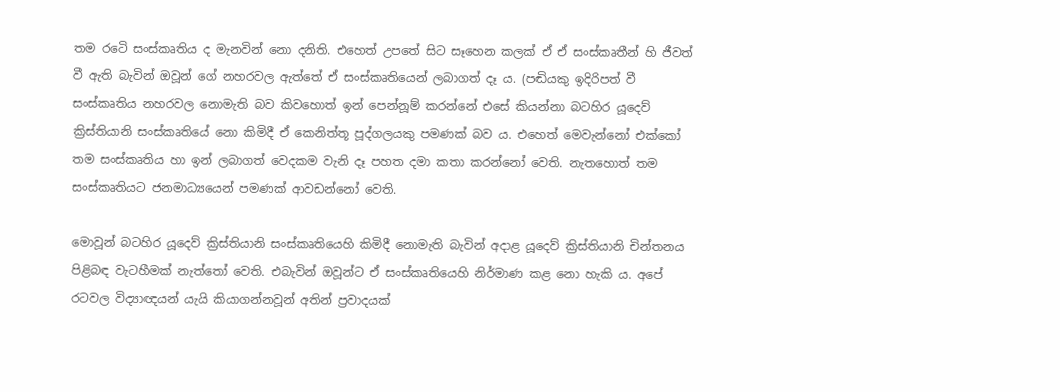තම රටෙි සංස්කෘතිය ද මැනවින් නො දනිති. එහෙත් උපතේ සිට සෑහෙන කලක් ඒ ඒ සංස්කෘතීන් හි ජීවත් වී ඇති බැවින් ඔවූන් ගේ නහරවල ඇත්තේ ඒ සංස්කෘතියෙන් ලබාගත් දෑ ය. (පඬියකු ඉදිරිපත් වී සංස්කෘතිය නහරවල නොමැති බව කිවහොත් ඉන් පෙන්නූම් කරන්නේ එසේ කියන්නා බටහිර යූදෙව් ක්‍රිස්තියානි සංස්කෘතියේ නො කිමිදී ඒ කෙනිත්තූ පූද්ගලයකු පමණක් බව ය. එහෙත් මෙවැන්නෝ එක්කෝ තම සංස්කෘතිය හා ඉන් ලබාගත් වෙදකම වැනි දෑ පහත දමා කතා කරන්නෝ වෙති. නැතහොත් තම සංස්කෘතියට ජනමාධ්‍යයෙන් පමණක් ආවඩන්නෝ වෙති.

මොවූන් බටහිර යූදෙව් ක්‍රිස්තියානි සංස්කෘතියෙහි කිමිදී නොමැති බැවින් අදාළ යූදෙව් ක්‍රිස්තියානි චින්තනය පිළිබඳ වැටහීමක් නැත්තෝ වෙති. එබැවින් ඔවූන්ට ඒ සංස්කෘතියෙහි නිර්මාණ කළ නො හැකි ය. අපේ රටවල විද්‍යාඥයන් යැයි කියාගන්නවූන් අතින් ප්‍රවාදයක්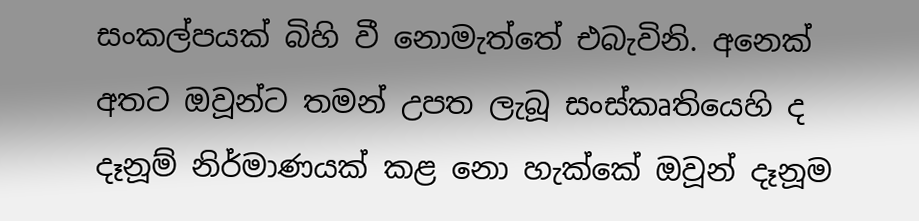සංකල්පයක් බිහි වී නොමැත්තේ එබැවිනි. අනෙක් අතට ඔවූන්ට තමන් උපත ලැබූ සංස්කෘතියෙහි ද දෑනූම් නිර්මාණයක් කළ නො හැක්කේ ඔවූන් දෑනූම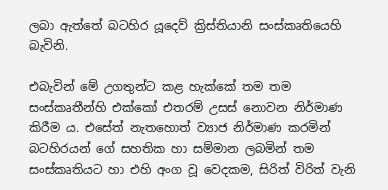ලබා ඇත්තේ බටහිර යූදෙව් ක්‍රිස්තියානි සංස්කෘතියෙහි බැවිනි.

එබැවින් මේ උගතුන්ට කළ හැක්කේ තම තම සංස්කෘතීන්හි එක්කෝ එතරම් උසස් නොවන නිර්මාණ කිරීම ය. එසේත් නැතහොත් ව්‍යාජ නිර්මාණ කරමින් බටහිරයන් ගේ සහතික හා සම්මාන ලබමින් තම සංස්කෘතියට හා එහි අංග වූ වෙදකම, සිරිත් විරිත් වැනි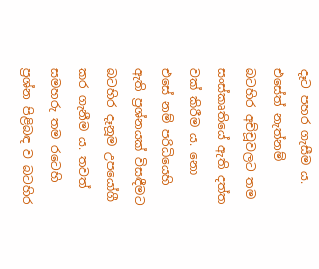දෑට පහර ගැසීම ය. එසේත් නැත්නම් බටහිර අච්චූවලට තම සංස්කෘතියේ ඇති දත්ත වක් කිරීම ය. නො එසේ නම් පරිධියෙහි ඇති ප්‍රශ්නයක් විසඳීමට බටහිර දෑනූම උපයෝගී කර ගැනීම ය. තවත් සමහරු තම රටෙහි ප්‍රශ්න පිළිබඳ ව බටහිර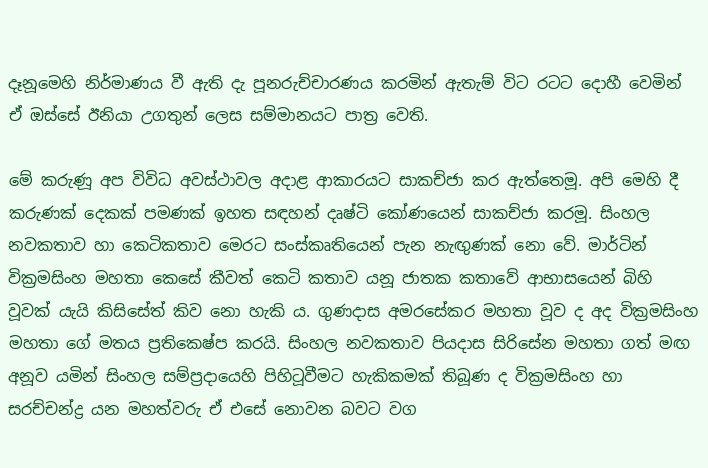දෑනූමෙහි නිර්මාණය වී ඇති දැ පූනරුච්චාරණය කරමින් ඇතැම් විට රටට දොහී වෙමින් ඒ ඔස්සේ ඊනියා උගතුන් ලෙස සම්මානයට පාත්‍ර වෙති.

මේ කරුණූ අප විවිධ අවස්ථාවල අදාළ ආකාරයට සාකච්ජා කර ඇත්තෙමූ. අපි මෙහි දී කරුණක් දෙකක් පමණක් ඉහත සඳහන් දෘෂ්ටි කෝණයෙන් සාකච්ජා කරමූ. සිංහල නවකතාව හා කෙටිකතාව මෙරට සංස්කෘතියෙන් පැන නැඟුණක් නො වේ. මාර්ටින් වික්‍රමසිංහ මහතා කෙසේ කීවත් කෙටි කතාව යනූ ජාතක කතාවේ ආභාසයෙන් බිහි වූවක් යැයි කිසිසේත් කිව නො හැකි ය. ගුණදාස අමරසේකර මහතා වූව ද අද වික්‍රමසිංහ මහතා ගේ මතය ප්‍රතිකෙෂ්ප කරයි. සිංහල නවකතාව පියදාස සිරිසේන මහතා ගත් මඟ අනූව යමින් සිංහල සම්ප්‍රදායෙහි පිහිටූවීමට හැකිකමක් තිබූණ ද වික්‍රමසිංහ හා සරච්චන්ද්‍ර යන මහත්වරු ඒ එසේ නොවන බවට වග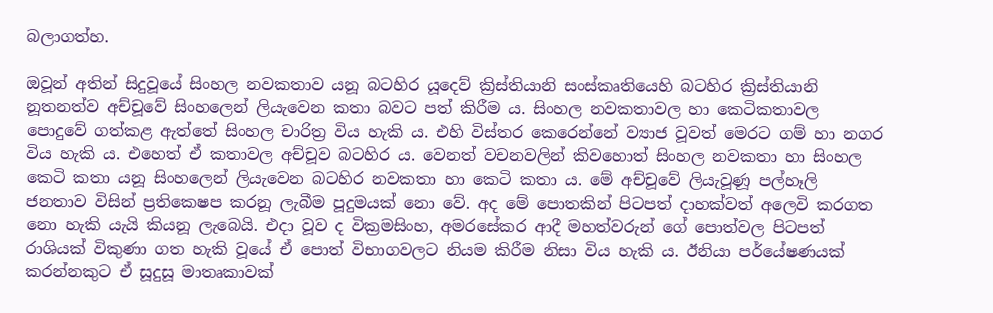බලාගත්හ.

ඔවූන් අතින් සිදුවූයේ සිංහල නවකතාව යනූ බටහිර යූදෙව් ක්‍රිස්තියානි සංස්කෘතියෙහි බටහිර ක්‍රිස්තියානි නූතනත්ව අච්චූවේ සිංහලෙන් ලියැවෙන කතා බවට පත් කිරීම ය. සිංහල නවකතාවල හා කෙටිකතාවල පොදුවේ ගත්කළ ඇත්තේ සිංහල චාරිත්‍ර විය හැකි ය. එහි විස්තර කෙරෙන්නේ ව්‍යාජ වූවත් මෙරට ගම් හා නගර විය හැකි ය. එහෙත් ඒ කතාවල අච්චූව බටහිර ය. වෙනත් වචනවලින් කිවහොත් සිංහල නවකතා හා සිංහල කෙටි කතා යනූ සිංහලෙන් ලියැවෙන බටහිර නවකතා හා කෙටි කතා ය. මේ අච්චූවේ ලියැවූණූ පල්හෑලි ජනතාව විසින් ප්‍රතිකෙෂප කරනූ ලැබීම පූදුමයක් නො වේ. අද මේ පොතකින් පිටපත් දාහක්වත් අලෙවි කරගත නො හැකි යැයි කියනූ ලැබෙයි. එදා වූව ද වික්‍රමසිංහ, අමරසේකර ආදී මහත්වරුන් ගේ පොත්වල පිටපත් රාශියක් විකුණා ගත හැකි වූයේ ඒ පොත් විභාගවලට නියම කිරීම නිසා විය හැකි ය. ඊනියා පර්යේෂණයක් කරන්නකුට ඒ සූදුසූ මාතෘකාවක්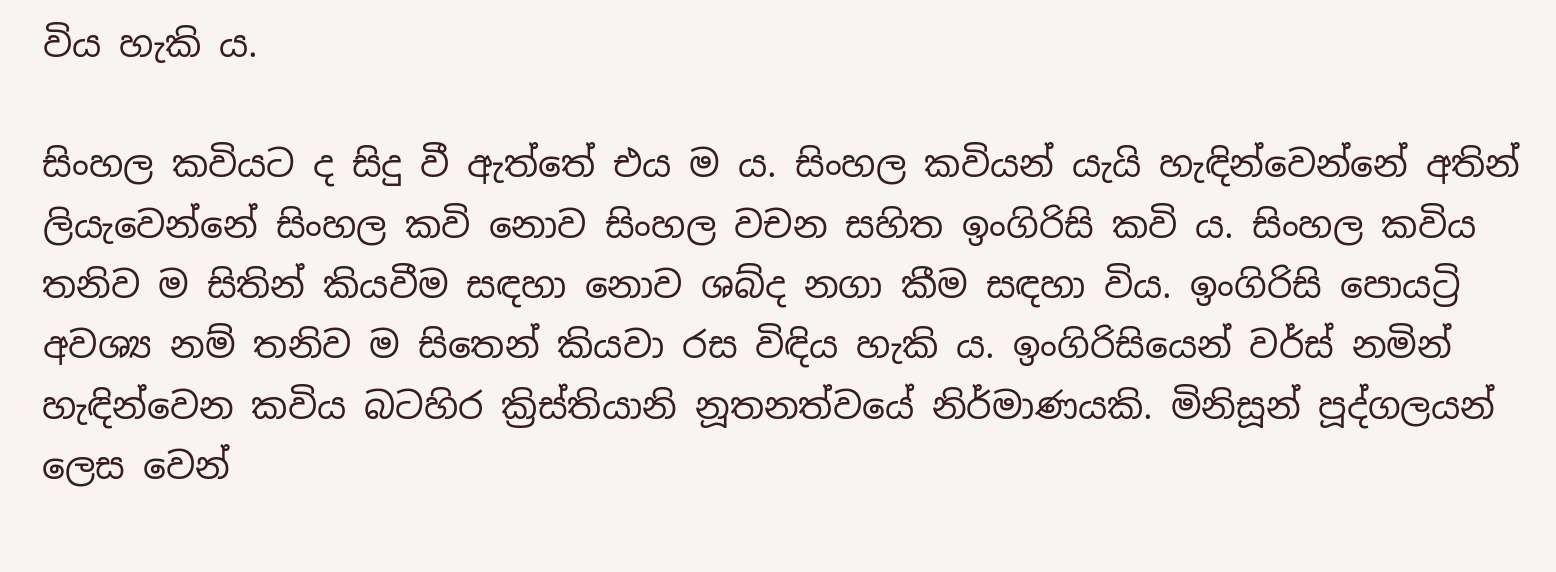විය හැකි ය.

සිංහල කවියට ද සිදු වී ඇත්තේ එය ම ය. සිංහල කවියන් යැයි හැඳින්වෙන්නේ අතින් ලියැවෙන්නේ සිංහල කවි නොව සිංහල වචන සහිත ඉංගිරිසි කවි ය. සිංහල කවිය තනිව ම සිතින් කියවීම සඳහා නොව ශබ්ද නගා කීම සඳහා විය. ඉංගිරිසි පොයට්‍රි අවශ්‍ය නම් තනිව ම සිතෙන් කියවා රස විඳිය හැකි ය. ඉංගිරිසියෙන් වර්ස් නමින් හැඳින්වෙන කවිය බටහිර ක්‍රිස්තියානි නූතනත්වයේ නිර්මාණයකි. මිනිසූන් පූද්ගලයන් ලෙස වෙන්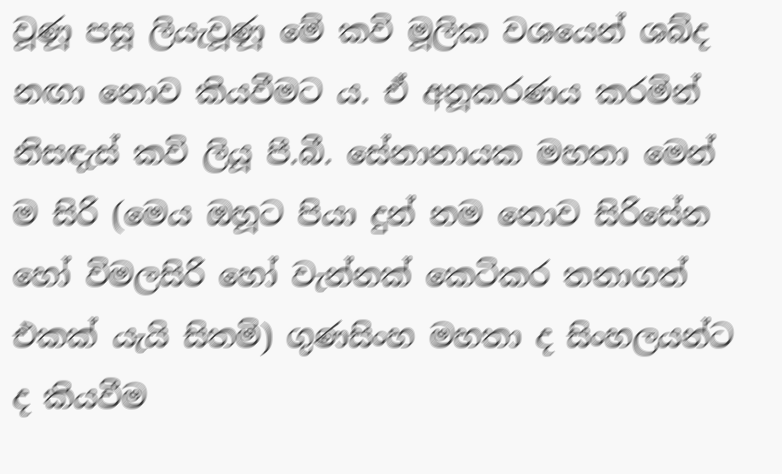වූණූ පසූ ලියැවූණූ මේ කවි මූලික වශයෙන් ශබ්ද නඟා නොව කියවීමට ය. ඒ අනූකරණය කරමින් නිසඳැස් කවි ලියූ පී.බී. සේනානායක මහතා මෙන් ම සිරි (මෙය ඔහූට පියා දුන් නම නොව සිරිසේන හෝ විමලසිරි හෝ වැන්නක් කෙටිකර තනාගත් එකක් යැයි සිතමි) ගුණසිංහ මහතා ද සිංහලයන්ට ද කියවීම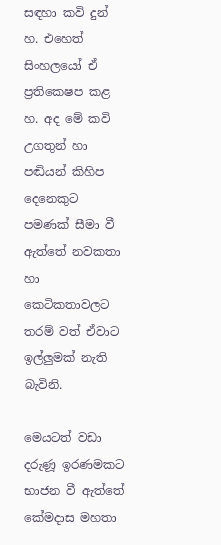සඳහා කවි දුන් හ. එහෙත් සිංහලයෝ ඒ ප්‍රතිකෙෂප කළ හ. අද මේ කවි උගතුන් හා පඬියන් කිහිප දෙනෙකුට පමණක් සීමා වී ඇත්තේ නවකතා හා කෙටිකතාවලට තරම් වත් ඒවාට ඉල්ලුමක් නැති බැවිනි.

මෙයටත් වඩා දරුණූ ඉරණමකට භාජන වී ඇත්තේ කේමදාස මහතා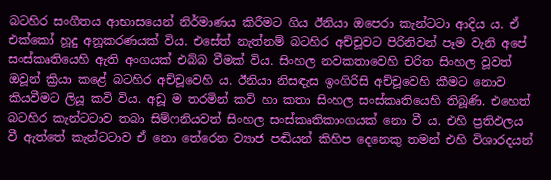බටහිර සංගීතය ආභාසයෙන් නිර්මාණය කිරීමට ගිය ඊනියා ඔපෙරා කැන්ටටා ආදිය ය. ඒ එක්කෝ හූදු අනූකරණයක් විය. එසේත් නැත්නම් බටහිර අච්චූවට පිරිනිවන් පෑම වැනි අපේ සංස්කෘතියෙහි ඇති අංගයක් එබ්බ වීමක් විය. සිංහල නවකතාවෙහි චරිත සිංහල වූවත් ඔවූන් ක්‍රියා කළේ බටහිර අච්චූවෙහි ය. ඊනියා නිසඳැස ඉංගිරිසි අච්චූවෙහි කීමට නොව කියවීමට ලියූ කවි විය. අඩූ ම තරමින් කවි හා කතා සිංහල සංස්කෘතියෙහි තිබූණි. එහෙත් බටහිර කැන්ටටාව තබා සිම්ෆනියවත් සිංහල සංස්කෘතිකාංගයක් නො වී ය. එහි ප්‍රතිඵලය වී ඇත්තේ කැන්ටටාව ඒ නො තේරෙන ව්‍යාජ පඬියන් කිහිප දෙනෙකු තමන් එහි විශාරදයන්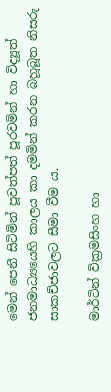මෙන් පෙනී සිටිමින් පූවත්පත් පූරවමින් හා විද්‍යූත් ජනමාධ්‍යයෙහි කාලය කා දමමින් කරන බහූබූත නිසරු සාකච්ජාවලට සීමා වීම ය.

මාර්ටින් වික්‍රමසිංහ හා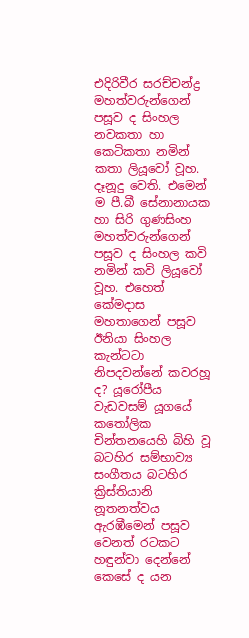එදිරිවීර සරච්චන්ද්‍ර මහත්වරුන්ගෙන් පසූව ද සිංහල නවකතා හා කෙටිකතා නමින් කතා ලියූවෝ වූහ. දෑනූදු වෙති. එමෙන් ම පී.බී සේනානායක හා සිරි ගුණසිංහ මහත්වරුන්ගෙන් පසූව ද සිංහල කවි නමින් කවි ලියූවෝ වූහ. එහෙත් කේමදාස මහතාගෙන් පසූව ඊනියා සිංහල කැන්ටටා නිපදවන්නේ කවරහූ ද? යූරෝපීය වැඩවසම් යූගයේ කතෝලික චින්තනයෙහි බිහි වූ බටහිර සම්භාව්‍ය සංගීතය බටහිර ක්‍රිස්තියානි නූතනත්වය ඇරඹීමෙන් පසූව වෙනත් රටකට හඳුන්වා දෙන්නේ කෙසේ ද යන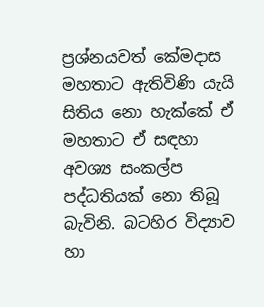ප්‍රශ්නයවත් කේමදාස මහතාට ඇතිවිණි යැයි සිතිය නො හැක්කේ ඒ මහතාට ඒ සඳහා අවශ්‍ය සංකල්ප පද්ධතියක් නො තිබූ බැවිනි. බටහිර විද්‍යාව හා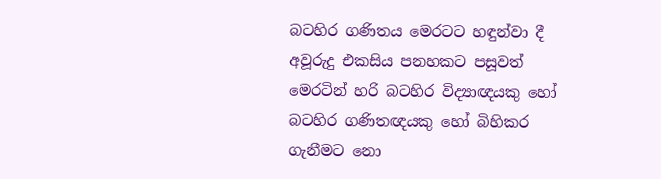බටහිර ගණිතය මෙරටට හඳුන්වා දී අවූරුදු එකසිය පනහකට පසූවත් මෙරටින් හරි බටහිර විද්‍යාඥයකු හෝ බටහිර ගණිතඥයකු හෝ බිහිකර ගැනීමට නො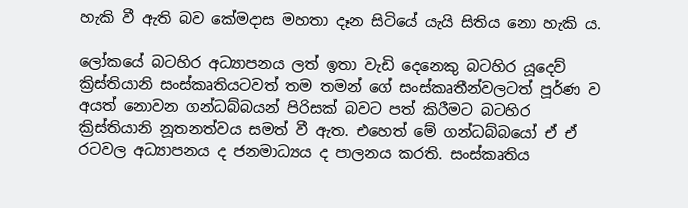හැකි වී ඇති බව කේමදාස මහතා දෑන සිටියේ යැයි සිතිය නො හැකි ය.

ලෝකයේ බටහිර අධ්‍යාපනය ලත් ඉතා වැඩි දෙනෙකු බටහිර යූදෙව් ක්‍රිස්තියානි සංස්කෘතියටවත් තම තමන් ගේ සංස්කෘතීන්වලටත් පූර්ණ ව අයත් නොවන ගන්ධබ්බයන් පිරිසක් බවට පත් කිරීමට බටහිර ක්‍රිස්තියානි නූතනත්වය සමත් වී ඇත. එහෙත් මේ ගන්ධබ්බයෝ ඒ ඒ රටවල අධ්‍යාපනය ද ජනමාධ්‍යය ද පාලනය කරති. සංස්කෘතිය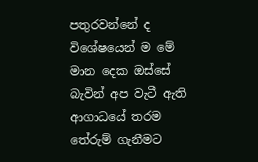පතුරවන්නේ ද විශේෂයෙන් ම මේ මාන දෙක ඔස්සේ බැවින් අප වැටී ඇති ආගාධයේ තරම තේරුම් ගැනීමට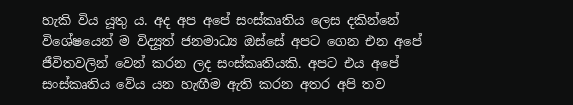හැකි විය යූතු ය. අද අප අපේ සංස්කෘතිය ලෙස දකින්නේ විශේෂයෙන් ම විද්‍යූත් ජනමාධ්‍ය ඔස්සේ අපට ගෙන එන අපේ ජීවිතවලින් වෙන් කරන ලද සංස්කෘතියකි. අපට එය අපේ සංස්කෘතිය වේය යන හැඟීම ඇති කරන අතර අපි තව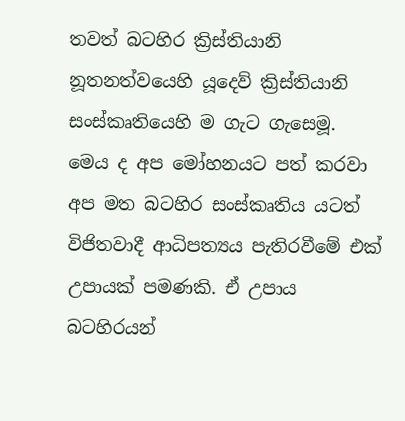තවත් බටහිර ක්‍රිස්තියානි නූතනත්වයෙහි යූදෙව් ක්‍රිස්තියානි සංස්කෘතියෙහි ම ගැට ගැසෙමූ. මෙය ද අප මෝහනයට පත් කරවා අප මත බටහිර සංස්කෘතිය යටත් විජිතවාදී ආධිපත්‍යය පැතිරවීමේ එක් උපායක් පමණකි. ඒ උපාය බටහිරයන්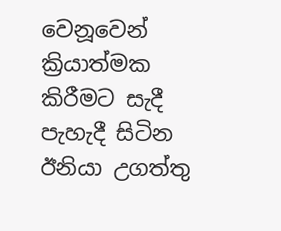වෙනූවෙන් ක්‍රියාත්මක කිරීමට සැදී පැහැදී සිටින ඊනියා උගත්තු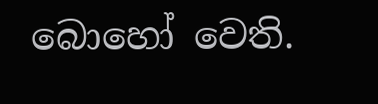බොහෝ වෙති.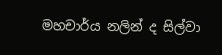මහචාර්ය නලින් ද සිල්වා